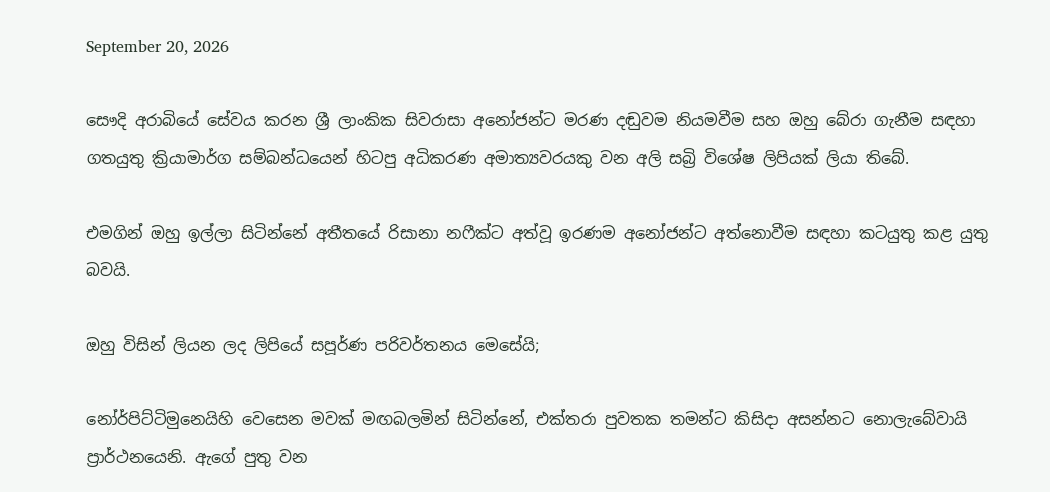September 20, 2026

සෞදි අරාබියේ සේවය කරන ශ්‍රී ලාංකික සිවරාසා අනෝජන්ට මරණ දඬුවම නියමවීම සහ ඔහු බේරා ගැනීම සඳහා ගතයුතු ක්‍රියාමාර්ග සම්බන්ධයෙන් හිටපු අධිකරණ අමාත්‍යවරයකු වන අලි සබ්‍රි විශේෂ ලිපියක් ලියා තිබේ.

එමගින් ඔහු ඉල්ලා සිටින්නේ අතීතයේ රිසානා නෆීක්ට අත්වූ ඉරණම අනෝජන්ට අත්නොවීම සඳහා කටයුතු කළ යුතු බවයි.

ඔහු විසින් ලියන ලද ලිපියේ සපූර්ණ පරිවර්තනය මෙසේයි;

නෝර්පිට්ටිමුනෙයිහි වෙසෙන මවක් මඟබලමින් සිටින්නේ, එක්තරා පුවතක තමන්ට කිසිදා අසන්නට නොලැබේවායි ප්‍රාර්ථනයෙනි. ඇගේ පුතු වන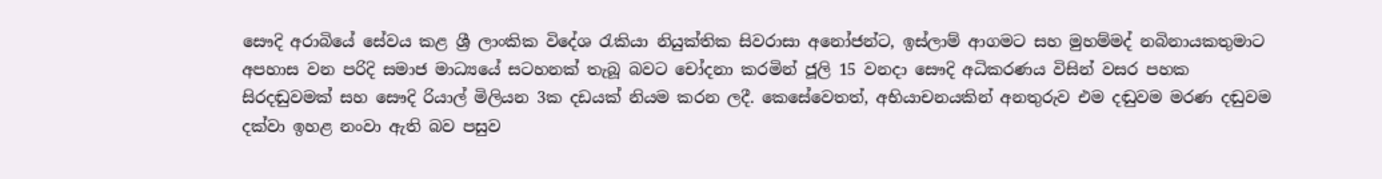සෞදි අරාබියේ සේවය කළ ශ්‍රී ලාංකික විදේශ රැකියා නියුක්තික සිවරාසා අනෝජන්ට, ඉස්ලාම් ආගමට සහ මුහම්මද් නබිනායකතුමාට අපහාස වන පරිදි සමාජ මාධ්‍යයේ සටහනක් තැබූ බවට චෝදනා කරමින් ජූලි 15 වනදා සෞදි අධිකරණය විසින් වසර පහක සිරදඬුවමක් සහ සෞදි රියාල් මිලියන 3ක දඩයක් නියම කරන ලදී. කෙසේවෙතත්, අභියාචනයකින් අනතුරුව එම දඬුවම මරණ දඬුවම දක්වා ඉහළ නංවා ඇති බව පසුව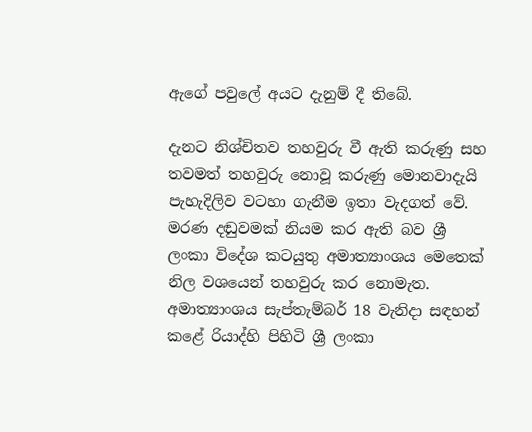ඇගේ පවුලේ අයට දැනුම් දී තිබේ.

දැනට නිශ්චිතව තහවුරු වී ඇති කරුණු සහ තවමත් තහවුරු නොවූ කරුණු මොනවාදැයි පැහැදිලිව වටහා ගැනීම ඉතා වැදගත් වේ. මරණ දඬුවමක් නියම කර ඇති බව ශ්‍රී ලංකා විදේශ කටයුතු අමාත්‍යාංශය මෙතෙක් නිල වශයෙන් තහවුරු කර නොමැත. අමාත්‍යාංශය සැප්තැම්බර් 18 වැනිදා සඳහන් කළේ රියාද්හි පිහිටි ශ්‍රී ලංකා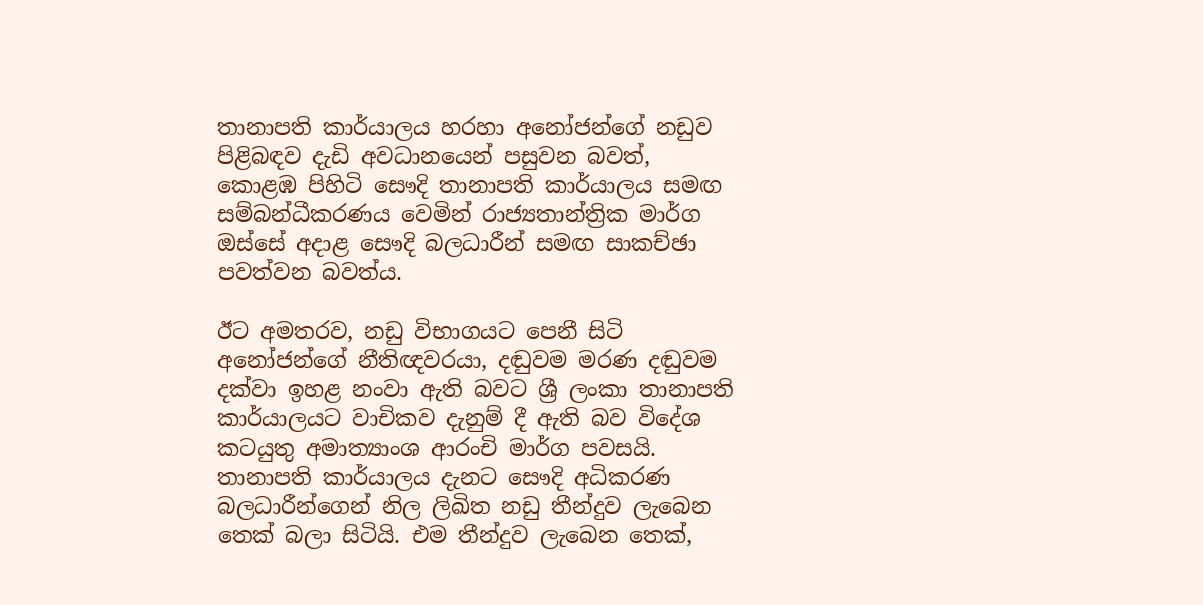තානාපති කාර්යාලය හරහා අනෝජන්ගේ නඩුව පිළිබඳව දැඩි අවධානයෙන් පසුවන බවත්, කොළඹ පිහිටි සෞදි තානාපති කාර්යාලය සමඟ සම්බන්ධීකරණය වෙමින් රාජ්‍යතාන්ත්‍රික මාර්ග ඔස්සේ අදාළ සෞදි බලධාරීන් සමඟ සාකච්ඡා පවත්වන බවත්ය.

ඊට අමතරව, නඩු විභාගයට පෙනී සිටි අනෝජන්ගේ නීතිඥවරයා, දඬුවම මරණ දඬුවම දක්වා ඉහළ නංවා ඇති බවට ශ්‍රී ලංකා තානාපති කාර්යාලයට වාචිකව දැනුම් දී ඇති බව විදේශ කටයුතු අමාත්‍යාංශ ආරංචි මාර්ග පවසයි. තානාපති කාර්යාලය දැනට සෞදි අධිකරණ බලධාරීන්ගෙන් නිල ලිඛිත නඩු තීන්දුව ලැබෙන තෙක් බලා සිටියි. එම තීන්දුව ලැබෙන තෙක්,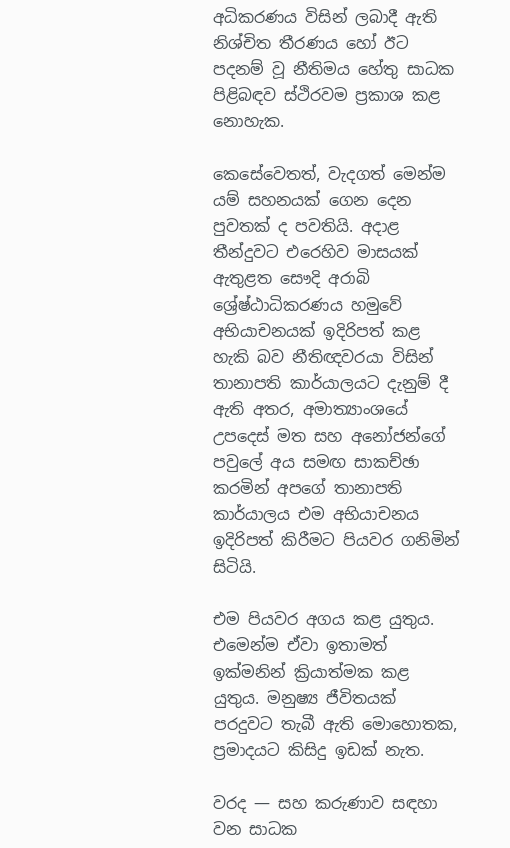අධිකරණය විසින් ලබාදී ඇති නිශ්චිත තීරණය හෝ ඊට පදනම් වූ නීතිමය හේතු සාධක පිළිබඳව ස්ථිරවම ප්‍රකාශ කළ නොහැක.

කෙසේවෙතත්, වැදගත් මෙන්ම යම් සහනයක් ගෙන දෙන පුවතක් ද පවතියි. අදාළ තීන්දුවට එරෙහිව මාසයක් ඇතුළත සෞදි අරාබි ශ්‍රේෂ්ඨාධිකරණය හමුවේ අභියාචනයක් ඉදිරිපත් කළ හැකි බව නීතිඥවරයා විසින් තානාපති කාර්යාලයට දැනුම් දී ඇති අතර, අමාත්‍යාංශයේ උපදෙස් මත සහ අනෝජන්ගේ පවුලේ අය සමඟ සාකච්ඡා කරමින් අපගේ තානාපති කාර්යාලය එම අභියාචනය ඉදිරිපත් කිරීමට පියවර ගනිමින් සිටියි.

එම පියවර අගය කළ යුතුය. එමෙන්ම ඒවා ඉතාමත් ඉක්මනින් ක්‍රියාත්මක කළ යුතුය. මනුෂ්‍ය ජීවිතයක් පරදුවට තැබී ඇති මොහොතක, ප්‍රමාදයට කිසිදු ඉඩක් නැත.

වරද — සහ කරුණාව සඳහා වන සාධක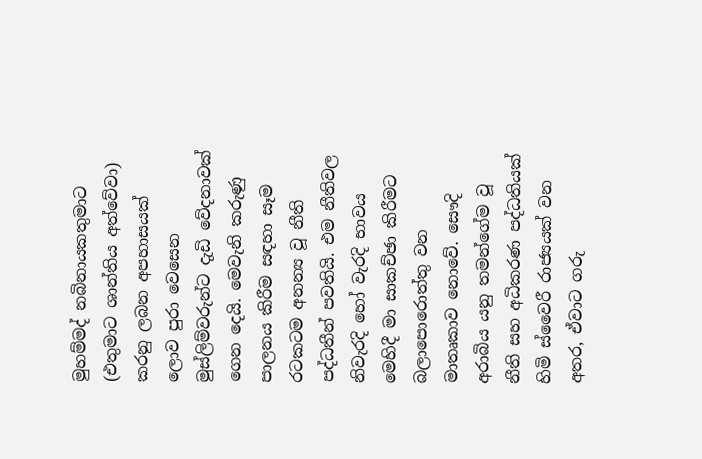මුහම්මද් නබිනායකතුමාට (එතුමාට ශාන්තිය අත්වේවා) කරනු ලබන අපහාසයක් ලොව පුරා වෙසෙන මුස්ලිම්වරුන්ට දැඩි වේදනාවක් ගෙන දෙයි. මෙවැනි කරුණු පාලනය කිරීම සඳහා සෑම රටකටම අනන්‍ය වූ නීති පද්ධතීන් පවතියි. එම නීතිවල නිවැරදි හෝ වැරදි භාවය මෙහිදී මා සාකච්ඡා කිරීමට බලාපොරොත්තු වන මාතෘකාව නොවේ. සෞදි අරාබිය යනු තමන්ගේම වූ නීති සහ අධිකරණ පද්ධතියක් හිමි ස්වෛරී රාජ්‍යයක් වන අතර, ඒවාට ගරු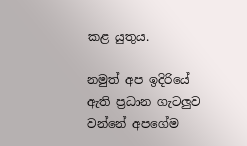කළ යුතුය.

නමුත් අප ඉදිරියේ ඇති ප්‍රධාන ගැටලුව වන්නේ අපගේම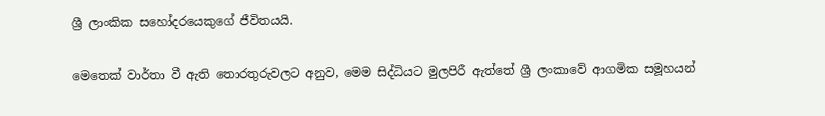ශ්‍රී ලාංකික සහෝදරයෙකුගේ ජීවිතයයි.

මෙතෙක් වාර්තා වී ඇති තොරතුරුවලට අනුව, මෙම සිද්ධියට මුලපිරී ඇත්තේ ශ්‍රී ලංකාවේ ආගමික සමූහයන්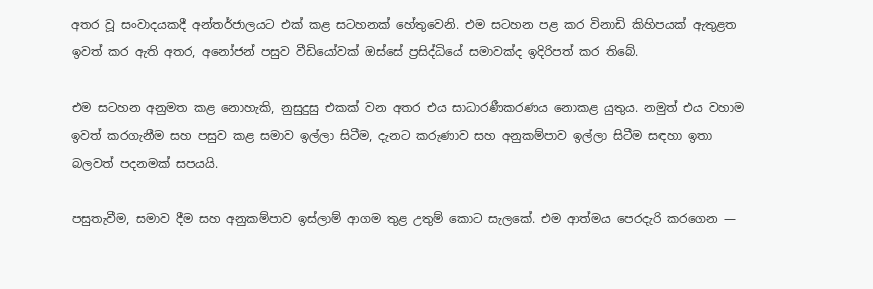අතර වූ සංවාදයකදී අන්තර්ජාලයට එක් කළ සටහනක් හේතුවෙනි. එම සටහන පළ කර විනාඩි කිහිපයක් ඇතුළත ඉවත් කර ඇති අතර, අනෝජන් පසුව වීඩියෝවක් ඔස්සේ ප්‍රසිද්ධියේ සමාවක්ද ඉදිරිපත් කර තිබේ.

එම සටහන අනුමත කළ නොහැකි, නුසුදුසු එකක් වන අතර එය සාධාරණීකරණය නොකළ යුතුය. නමුත් එය වහාම ඉවත් කරගැනීම සහ පසුව කළ සමාව ඉල්ලා සිටීම, දැනට කරුණාව සහ අනුකම්පාව ඉල්ලා සිටීම සඳහා ඉතා බලවත් පදනමක් සපයයි.

පසුතැවීම, සමාව දීම සහ අනුකම්පාව ඉස්ලාම් ආගම තුළ උතුම් කොට සැලකේ. එම ආත්මය පෙරදැරි කරගෙන —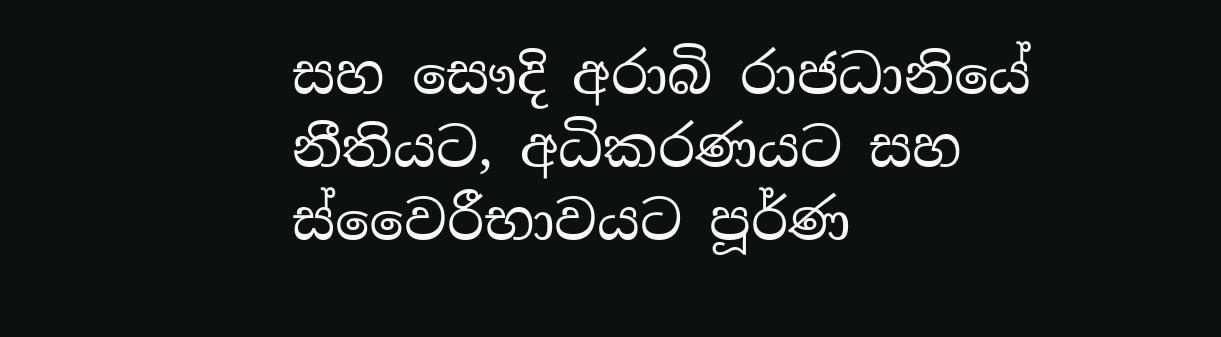සහ සෞදි අරාබි රාජධානියේ නීතියට, අධිකරණයට සහ ස්වෛරීභාවයට පූර්ණ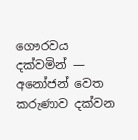ගෞරවය දක්වමින් — අනෝජන් වෙත කරුණාව දක්වන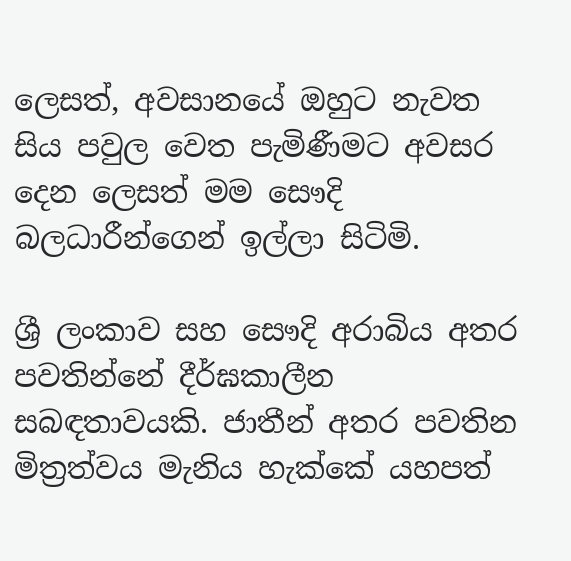ලෙසත්, අවසානයේ ඔහුට නැවත සිය පවුල වෙත පැමිණීමට අවසර දෙන ලෙසත් මම සෞදි බලධාරීන්ගෙන් ඉල්ලා සිටිමි.

ශ්‍රී ලංකාව සහ සෞදි අරාබිය අතර පවතින්නේ දීර්ඝකාලීන සබඳතාවයකි. ජාතීන් අතර පවතින මිත්‍රත්වය මැනිය හැක්කේ යහපත්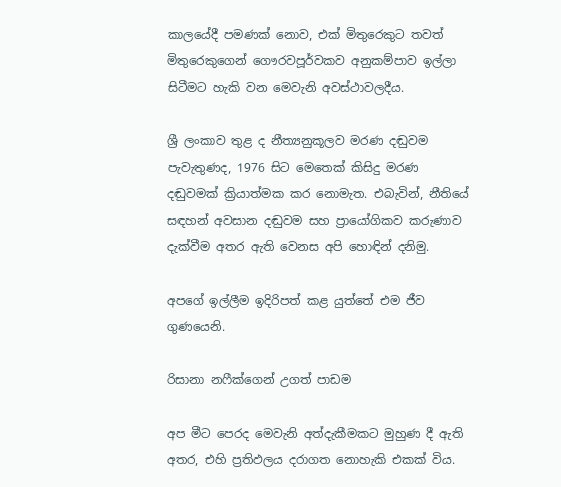කාලයේදී පමණක් නොව, එක් මිතුරෙකුට තවත් මිතුරෙකුගෙන් ගෞරවපූර්වකව අනුකම්පාව ඉල්ලා සිටීමට හැකි වන මෙවැනි අවස්ථාවලදීය.

ශ්‍රී ලංකාව තුළ ද නීත්‍යනුකූලව මරණ දඬුවම පැවැතුණද, 1976 සිට මෙතෙක් කිසිදු මරණ දඬුවමක් ක්‍රියාත්මක කර නොමැත. එබැවින්, නීතියේ සඳහන් අවසාන දඬුවම සහ ප්‍රායෝගිකව කරුණාව දැක්වීම අතර ඇති වෙනස අපි හොඳින් දනිමු.

අපගේ ඉල්ලීම ඉදිරිපත් කළ යුත්තේ එම ජීව ගුණයෙනි.

රිසානා නෆීක්ගෙන් උගත් පාඩම

අප මීට පෙරද මෙවැනි අත්දැකීමකට මුහුණ දී ඇති අතර, එහි ප්‍රතිඵලය දරාගත නොහැකි එකක් විය.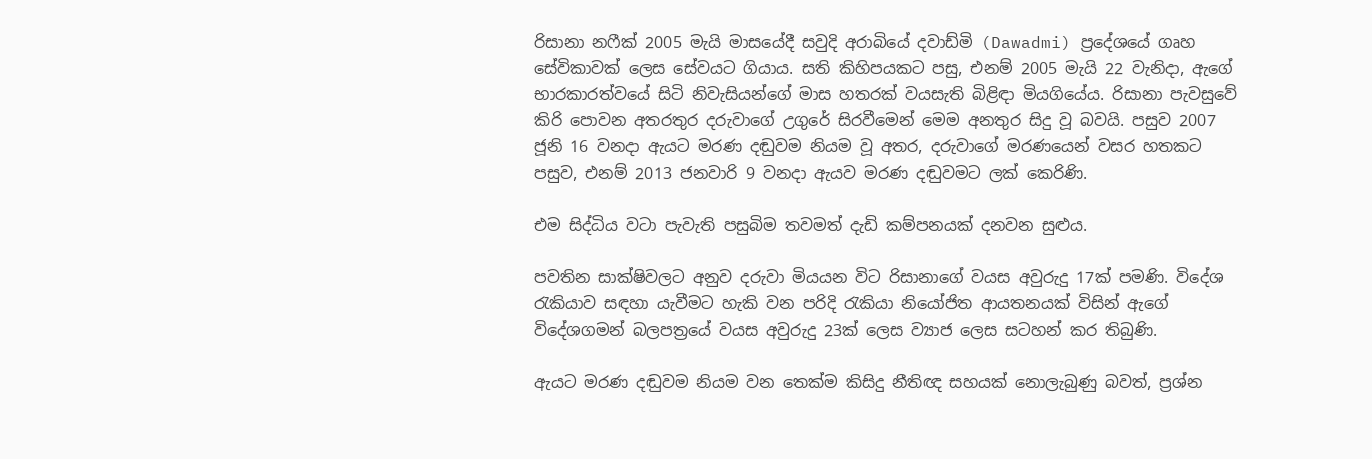රිසානා නෆීක් 2005 මැයි මාසයේදී සවුදි අරාබියේ දවාඩ්මි (Dawadmi) ප්‍රදේශයේ ගෘහ සේවිකාවක් ලෙස සේවයට ගියාය. සති කිහිපයකට පසු, එනම් 2005 මැයි 22 වැනිදා, ඇගේ භාරකාරත්වයේ සිටි නිවැසියන්ගේ මාස හතරක් වයසැති බිළිඳා මියගියේය. රිසානා පැවසුවේ කිරි පොවන අතරතුර දරුවාගේ උගුරේ සිරවීමෙන් මෙම අනතුර සිදු වූ බවයි. පසුව 2007 ජූනි 16 වනදා ඇයට මරණ දඬුවම නියම වූ අතර, දරුවාගේ මරණයෙන් වසර හතකට පසුව, එනම් 2013 ජනවාරි 9 වනදා ඇයව මරණ දඬුවමට ලක් කෙරිණි.

එම සිද්ධිය වටා පැවැති පසුබිම තවමත් දැඩි කම්පනයක් දනවන සුළුය.

පවතින සාක්ෂිවලට අනුව දරුවා මියයන විට රිසානාගේ වයස අවුරුදු 17ක් පමණි. විදේශ රැකියාව සඳහා යැවීමට හැකි වන පරිදි රැකියා නියෝජිත ආයතනයක් විසින් ඇගේ විදේශගමන් බලපත්‍රයේ වයස අවුරුදු 23ක් ලෙස ව්‍යාජ ලෙස සටහන් කර තිබුණි.

ඇයට මරණ දඬුවම නියම වන තෙක්ම කිසිදු නීතිඥ සහයක් නොලැබුණු බවත්, ප්‍රශ්න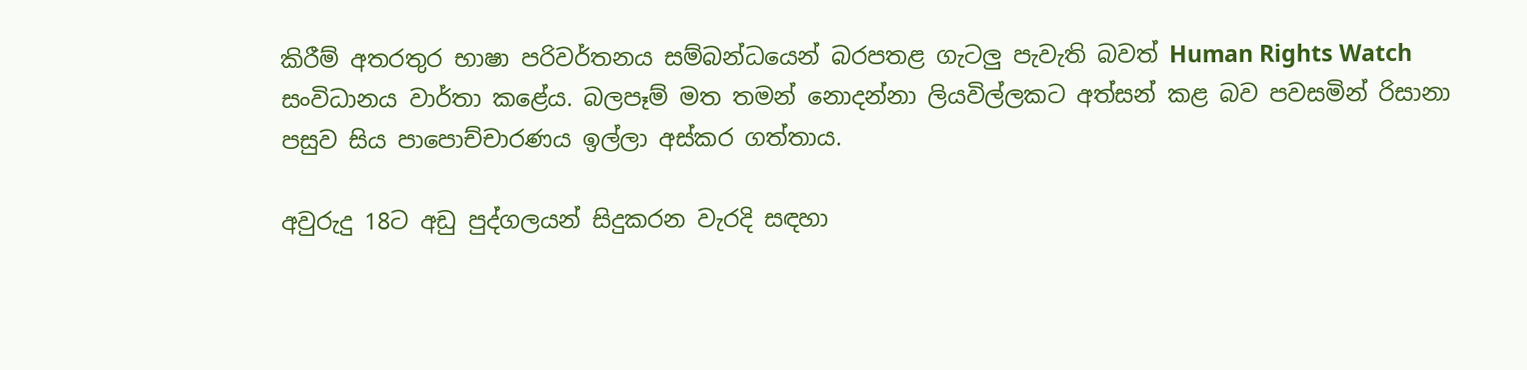කිරීම් අතරතුර භාෂා පරිවර්තනය සම්බන්ධයෙන් බරපතළ ගැටලු පැවැති බවත් Human Rights Watch සංවිධානය වාර්තා කළේය. බලපෑම් මත තමන් නොදන්නා ලියවිල්ලකට අත්සන් කළ බව පවසමින් රිසානා පසුව සිය පාපොච්චාරණය ඉල්ලා අස්කර ගත්තාය.

අවුරුදු 18ට අඩු පුද්ගලයන් සිදුකරන වැරදි සඳහා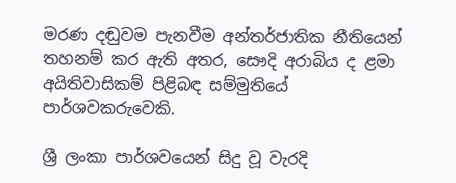මරණ දඬුවම පැනවීම අන්තර්ජාතික නීතියෙන් තහනම් කර ඇති අතර, සෞදි අරාබිය ද ළමා අයිතිවාසිකම් පිළිබඳ සම්මුතියේ පාර්ශවකරුවෙකි.

ශ්‍රී ලංකා පාර්ශවයෙන් සිදු වූ වැරදි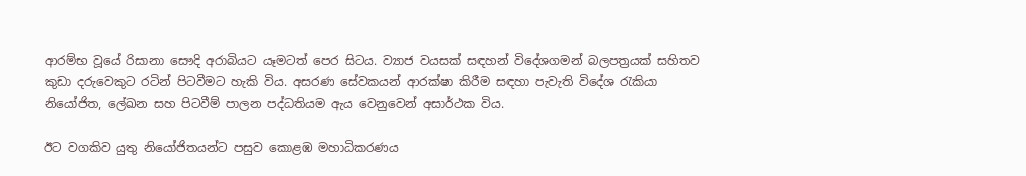ආරම්භ වූයේ රිසානා සෞදි අරාබියට යෑමටත් පෙර සිටය. ව්‍යාජ වයසක් සඳහන් විදේශගමන් බලපත්‍රයක් සහිතව කුඩා දරුවෙකුට රටින් පිටවීමට හැකි විය. අසරණ සේවකයන් ආරක්ෂා කිරීම සඳහා පැවැති විදේශ රැකියා නියෝජිත, ලේඛන සහ පිටවීම් පාලන පද්ධතියම ඇය වෙනුවෙන් අසාර්ථක විය.

ඊට වගකිව යුතු නියෝජිතයන්ට පසුව කොළඹ මහාධිකරණය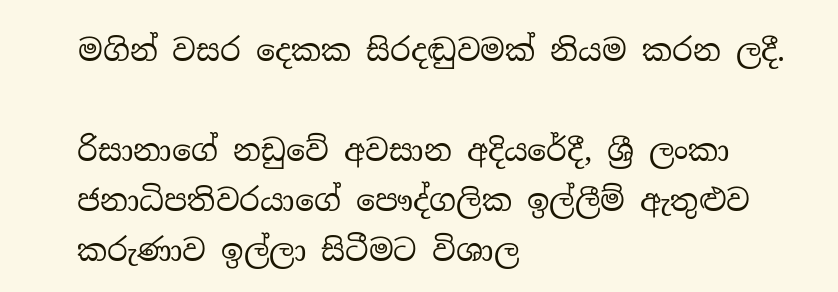මගින් වසර දෙකක සිරදඬුවමක් නියම කරන ලදී.

රිසානාගේ නඩුවේ අවසාන අදියරේදී, ශ්‍රී ලංකා ජනාධිපතිවරයාගේ පෞද්ගලික ඉල්ලීම් ඇතුළුව කරුණාව ඉල්ලා සිටීමට විශාල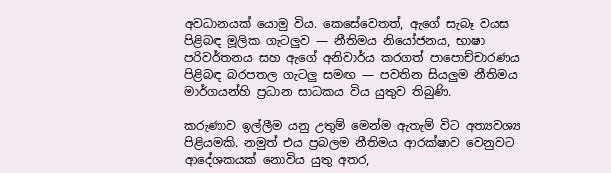අවධානයක් යොමු විය. කෙසේවෙතත්, ඇගේ සැබෑ වයස පිළිබඳ මූලික ගැටලුව — නීතිමය නියෝජනය, භාෂා පරිවර්තනය සහ ඇගේ අනිවාර්ය කරගත් පාපොච්චාරණය පිළිබඳ බරපතල ගැටලු සමඟ — පවතින සියලුම නීතිමය මාර්ගයන්හි ප්‍රධාන සාධකය විය යුතුව තිබුණි.

කරුණාව ඉල්ලීම යනු උතුම් මෙන්ම ඇතැම් විට අත්‍යවශ්‍ය පිළියමකි. නමුත් එය ප්‍රබලම නීතිමය ආරක්ෂාව වෙනුවට ආදේශකයක් නොවිය යුතු අතර,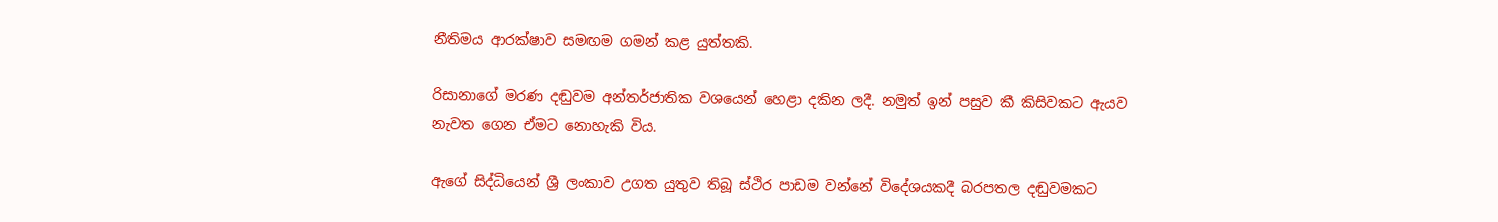නීතිමය ආරක්ෂාව සමඟම ගමන් කළ යුත්තකි.

රිසානාගේ මරණ දඬුවම අන්තර්ජාතික වශයෙන් හෙළා දකින ලදී. නමුත් ඉන් පසුව කී කිසිවකට ඇයව නැවත ගෙන ඒමට නොහැකි විය.

ඇගේ සිද්ධියෙන් ශ්‍රී ලංකාව උගත යුතුව තිබූ ස්ථිර පාඩම වන්නේ විදේශයකදී බරපතල දඬුවමකට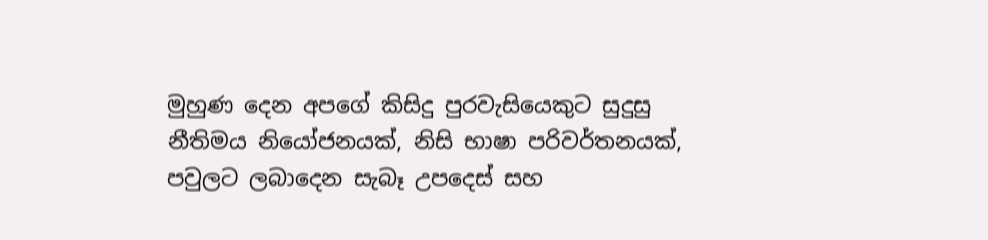මුහුණ දෙන අපගේ කිසිදු පුරවැසියෙකුට සුදුසු නීතිමය නියෝජනයක්, නිසි භාෂා පරිවර්තනයක්, පවුලට ලබාදෙන සැබෑ උපදෙස් සහ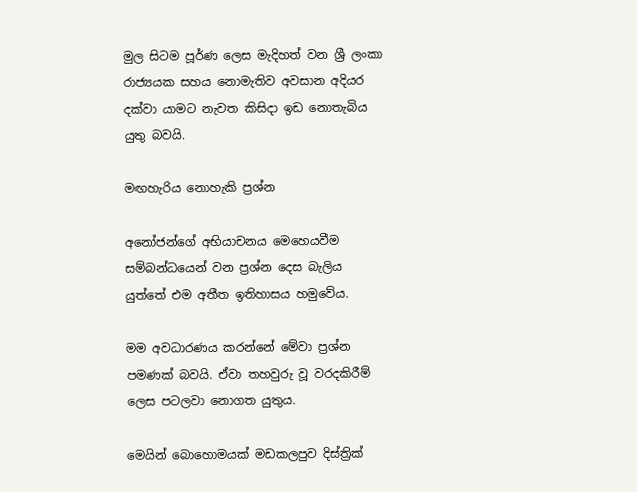මුල සිටම පූර්ණ ලෙස මැදිහත් වන ශ්‍රී ලංකා රාජ්‍යයක සහය නොමැතිව අවසාන අදියර දක්වා යාමට නැවත කිසිදා ඉඩ නොතැබිය යුතු බවයි.

මඟහැරිය නොහැකි ප්‍රශ්න

අනෝජන්ගේ අභියාචනය මෙහෙයවීම සම්බන්ධයෙන් වන ප්‍රශ්න දෙස බැලිය යුත්තේ එම අතීත ඉතිහාසය හමුවේය.

මම අවධාරණය කරන්නේ මේවා ප්‍රශ්න පමණක් බවයි. ඒවා තහවුරු වූ වරදකිරීම් ලෙස පටලවා නොගත යුතුය.

මෙයින් බොහොමයක් මඩකලපුව දිස්ත්‍රික්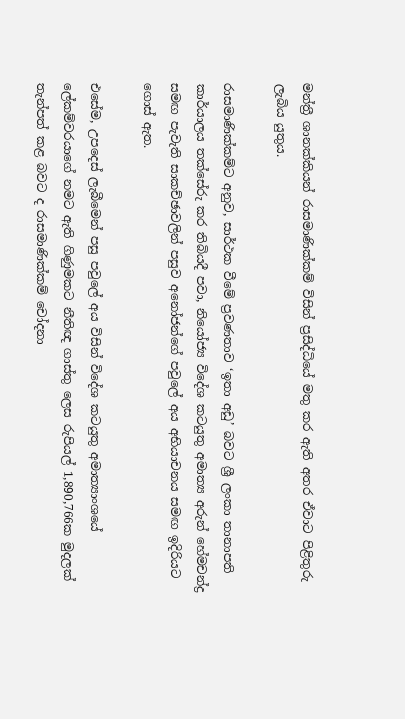මන්ත්‍රී ශානක්කියන් රාසමාණික්කම් විසින් ප්‍රසිද්ධියේ මතු කර ඇති අතර ඒවාට පිළිතුරු ලැබිය යුතුය.

රාසමාණික්කම්ට අනුව, සාර්ථක වීමේ ප්‍රවණතාව ‘ඉතා අඩු’ බවට ශ්‍රී ලංකා තානාපති කාර්යාලය තක්සේරු කර තිබියදී පවා, නියෝජ්‍ය විදේශ කටයුතු අමාත්‍ය අරුන් හේමචන්ද්‍ර සමඟ පැවැති සාකච්ඡාවලින් පසුව අනෝජන්ගේ පවුලේ අය අභියාචනය සමඟ ඉදිරියට ගොස් ඇත.

එසේම, උපදෙස් ලැබීමෙන් පසු පවුලේ අය විසින් විදේශ කටයුතු අමාත්‍යාංශයේ ලේකම්වරයාගේ නමට ඇති ගිණුමකට නීතිඥ ගාස්තු ලෙස රුපියල් 1,890,766ක මුදලක් තැන්පත් කළ බවට ද රාසමාණික්කම් චෝදනා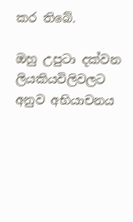කර තිබේ.

ඔහු උපුටා දක්වන ලියකියවිලිවලට අනුව අභියාචනය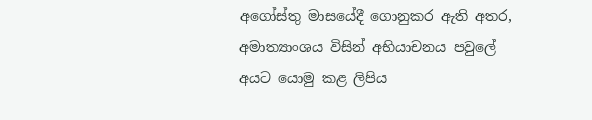අගෝස්තු මාසයේදී ගොනුකර ඇති අතර, අමාත්‍යාංශය විසින් අභියාචනය පවුලේ අයට යොමු කළ ලිපිය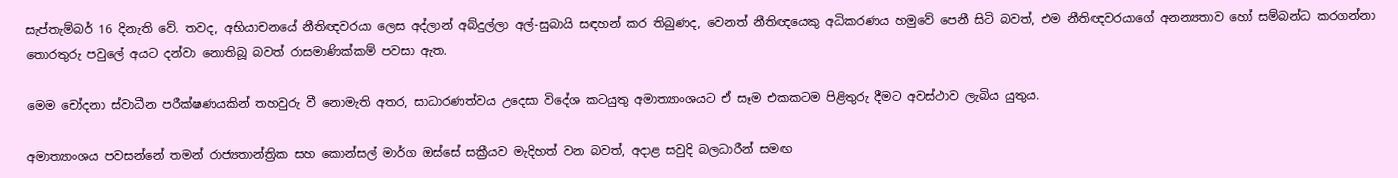සැප්තැම්බර් 16 දිනැති වේ. තවද, අභියාචනයේ නීතිඥවරයා ලෙස අද්ලාන් අබ්දුල්ලා අල්-සුබායි සඳහන් කර තිබුණද, වෙනත් නීතිඥයෙකු අධිකරණය හමුවේ පෙනී සිටි බවත්, එම නීතිඥවරයාගේ අනන්‍යතාව හෝ සම්බන්ධ කරගන්නා තොරතුරු පවුලේ අයට දන්වා නොතිබූ බවත් රාසමාණික්කම් පවසා ඇත.

මෙම චෝදනා ස්වාධීන පරීක්ෂණයකින් තහවුරු වී නොමැති අතර, සාධාරණත්වය උදෙසා විදේශ කටයුතු අමාත්‍යාංශයට ඒ සෑම එකකටම පිළිතුරු දීමට අවස්ථාව ලැබිය යුතුය.

අමාත්‍යාංශය පවසන්නේ තමන් රාජ්‍යතාන්ත්‍රික සහ කොන්සල් මාර්ග ඔස්සේ සක්‍රීයව මැදිහත් වන බවත්, අදාළ සවුදි බලධාරීන් සමඟ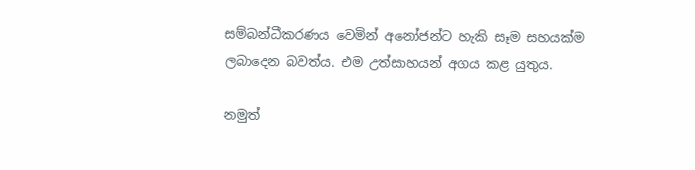සම්බන්ධීකරණය වෙමින් අනෝජන්ට හැකි සෑම සහයක්ම ලබාදෙන බවත්ය. එම උත්සාහයන් අගය කළ යුතුය.

නමුත්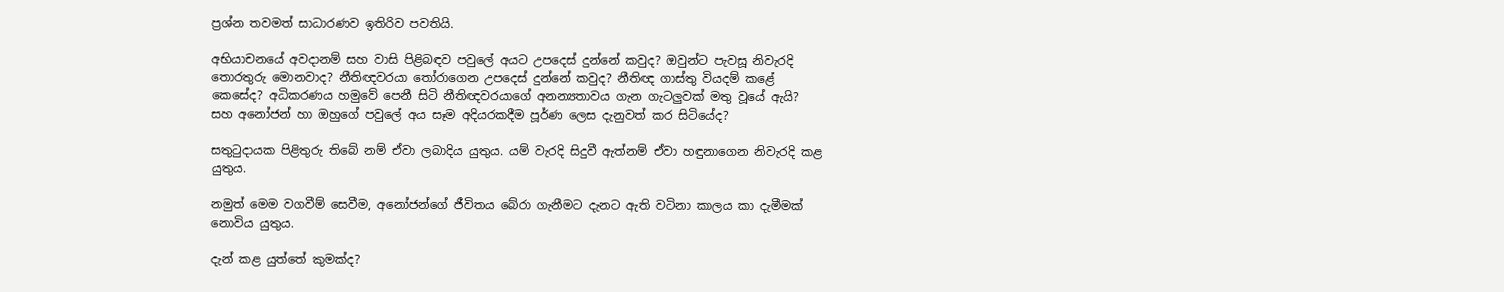ප්‍රශ්න තවමත් සාධාරණව ඉතිරිව පවතියි.

අභියාචනයේ අවදානම් සහ වාසි පිළිබඳව පවුලේ අයට උපදෙස් දුන්නේ කවුද? ඔවුන්ට පැවසූ නිවැරදි තොරතුරු මොනවාද? නීතිඥවරයා තෝරාගෙන උපදෙස් දුන්නේ කවුද? නීතිඥ ගාස්තු වියදම් කළේ කෙසේද? අධිකරණය හමුවේ පෙනී සිටි නීතිඥවරයාගේ අනන්‍යතාවය ගැන ගැටලුවක් මතු වූයේ ඇයි? සහ අනෝජන් හා ඔහුගේ පවුලේ අය සෑම අදියරකදීම පූර්ණ ලෙස දැනුවත් කර සිටියේද?

සතුටුදායක පිළිතුරු තිබේ නම් ඒවා ලබාදිය යුතුය. යම් වැරදි සිදුවී ඇත්නම් ඒවා හඳුනාගෙන නිවැරදි කළ යුතුය.

නමුත් මෙම වගවීම් සෙවීම, අනෝජන්ගේ ජීවිතය බේරා ගැනීමට දැනට ඇති වටිනා කාලය කා දැමීමක් නොවිය යුතුය.

දැන් කළ යුත්තේ කුමක්ද?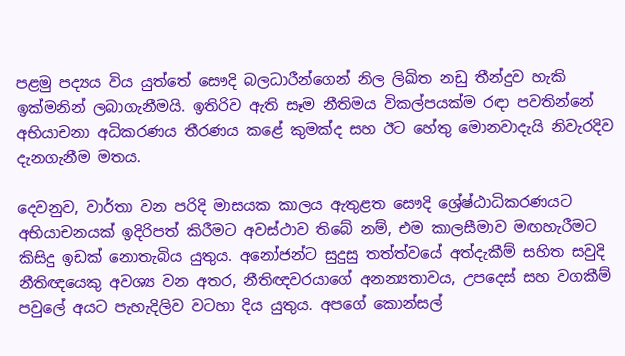පළමු පද්‍යය විය යුත්තේ සෞදි බලධාරීන්ගෙන් නිල ලිඛිත නඩු තීන්දුව හැකි ඉක්මනින් ලබාගැනීමයි. ඉතිරිව ඇති සෑම නීතිමය විකල්පයක්ම රඳා පවතින්නේ අභියාචනා අධිකරණය තීරණය කළේ කුමක්ද සහ ඊට හේතු මොනවාදැයි නිවැරදිව දැනගැනීම මතය.

දෙවනුව, වාර්තා වන පරිදි මාසයක කාලය ඇතුළත සෞදි ශ්‍රේෂ්ඨාධිකරණයට අභියාචනයක් ඉදිරිපත් කිරීමට අවස්ථාව තිබේ නම්, එම කාලසීමාව මඟහැරීමට කිසිදු ඉඩක් නොතැබිය යුතුය. අනෝජන්ට සුදුසු තත්ත්වයේ අත්දැකීම් සහිත සවුදි නීතිඥයෙකු අවශ්‍ය වන අතර, නීතිඥවරයාගේ අනන්‍යතාවය, උපදෙස් සහ වගකීම් පවුලේ අයට පැහැදිලිව වටහා දිය යුතුය. අපගේ කොන්සල්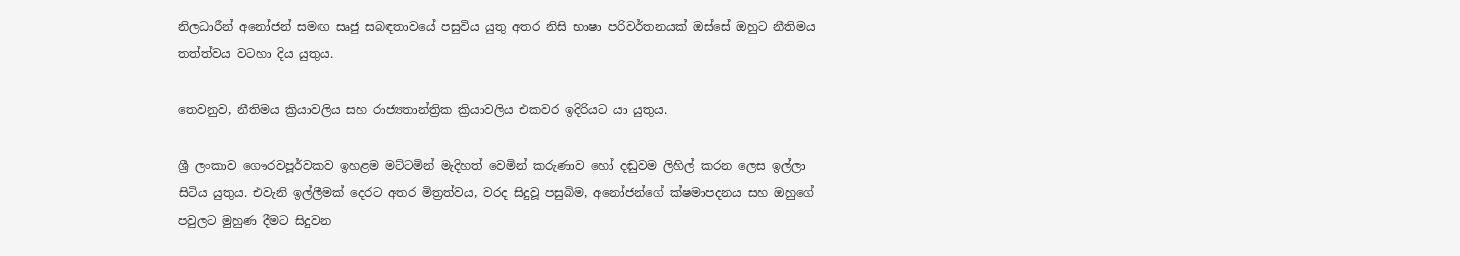නිලධාරීන් අනෝජන් සමඟ සෘජු සබඳතාවයේ පසුවිය යුතු අතර නිසි භාෂා පරිවර්තනයක් ඔස්සේ ඔහුට නීතිමය තත්ත්වය වටහා දිය යුතුය.

තෙවනුව, නීතිමය ක්‍රියාවලිය සහ රාජ්‍යතාන්ත්‍රික ක්‍රියාවලිය එකවර ඉදිරියට යා යුතුය.

ශ්‍රී ලංකාව ගෞරවපූර්වකව ඉහළම මට්ටමින් මැදිහත් වෙමින් කරුණාව හෝ දඬුවම ලිහිල් කරන ලෙස ඉල්ලා සිටිය යුතුය. එවැනි ඉල්ලීමක් දෙරට අතර මිත්‍රත්වය, වරද සිදුවූ පසුබිම, අනෝජන්ගේ ක්ෂමාපදනය සහ ඔහුගේ පවුලට මුහුණ දීමට සිදුවන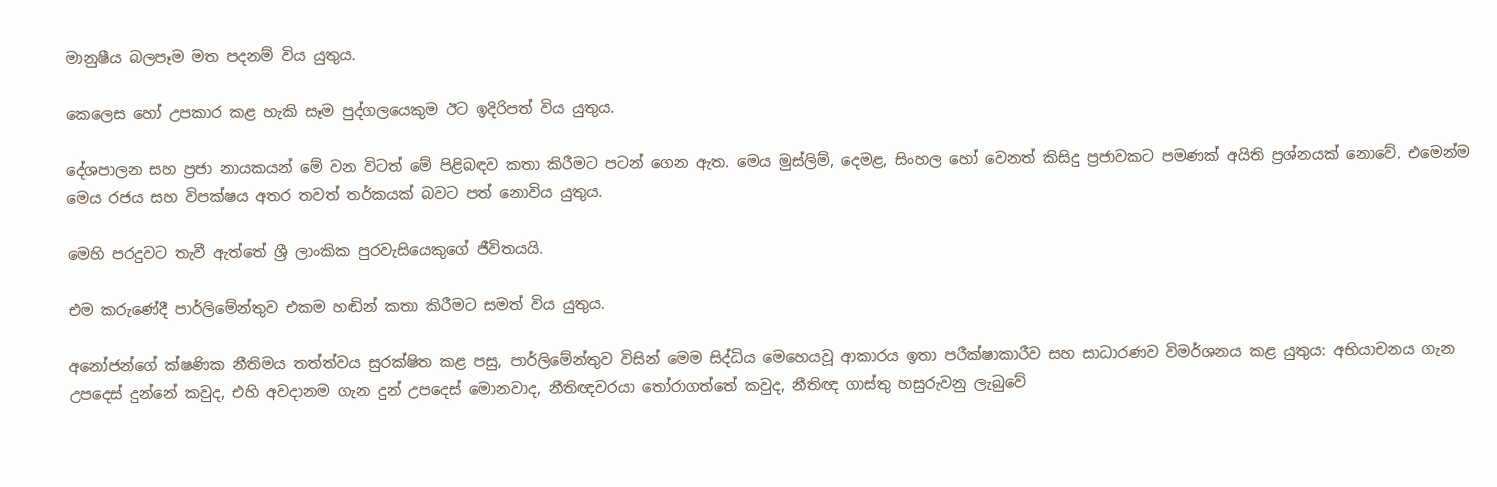මානුෂීය බලපෑම මත පදනම් විය යුතුය.

කෙලෙස හෝ උපකාර කළ හැකි සෑම පුද්ගලයෙකුම ඊට ඉදිරිපත් විය යුතුය.

දේශපාලන සහ ප්‍රජා නායකයන් මේ වන විටත් මේ පිළිබඳව කතා කිරීමට පටන් ගෙන ඇත. මෙය මුස්ලිම්, දෙමළ, සිංහල හෝ වෙනත් කිසිදු ප්‍රජාවකට පමණක් අයිති ප්‍රශ්නයක් නොවේ. එමෙන්ම මෙය රජය සහ විපක්ෂය අතර තවත් තර්කයක් බවට පත් නොවිය යුතුය.

මෙහි පරදුවට තැවී ඇත්තේ ශ්‍රී ලාංකික පුරවැසියෙකුගේ ජීවිතයයි.

එම කරුණේදී පාර්ලිමේන්තුව එකම හඬින් කතා කිරීමට සමත් විය යුතුය.

අනෝජන්ගේ ක්ෂණික නීතිමය තත්ත්වය සුරක්ෂිත කළ පසු, පාර්ලිමේන්තුව විසින් මෙම සිද්ධිය මෙහෙයවූ ආකාරය ඉතා පරීක්ෂාකාරීව සහ සාධාරණව විමර්ශනය කළ යුතුය: අභියාචනය ගැන උපදෙස් දුන්නේ කවුද, එහි අවදානම ගැන දුන් උපදෙස් මොනවාද, නීතිඥවරයා තෝරාගත්තේ කවුද, නීතිඥ ගාස්තු හසුරුවනු ලැබුවේ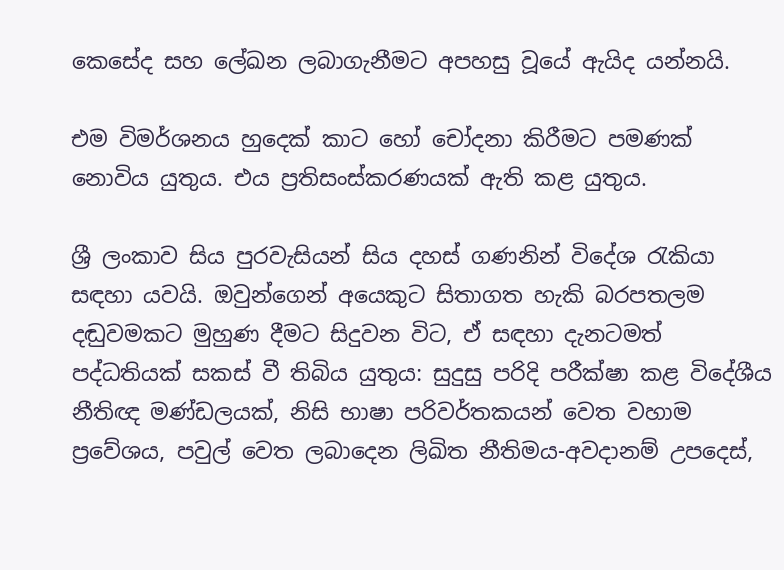කෙසේද සහ ලේඛන ලබාගැනීමට අපහසු වූයේ ඇයිද යන්නයි.

එම විමර්ශනය හුදෙක් කාට හෝ චෝදනා කිරීමට පමණක් නොවිය යුතුය. එය ප්‍රතිසංස්කරණයක් ඇති කළ යුතුය.

ශ්‍රී ලංකාව සිය පුරවැසියන් සිය දහස් ගණනින් විදේශ රැකියා සඳහා යවයි. ඔවුන්ගෙන් අයෙකුට සිතාගත හැකි බරපතලම දඬුවමකට මුහුණ දීමට සිදුවන විට, ඒ සඳහා දැනටමත් පද්ධතියක් සකස් වී තිබිය යුතුය: සුදුසු පරිදි පරීක්ෂා කළ විදේශීය නීතිඥ මණ්ඩලයක්, නිසි භාෂා පරිවර්තකයන් වෙත වහාම ප්‍රවේශය, පවුල් වෙත ලබාදෙන ලිඛිත නීතිමය-අවදානම් උපදෙස්,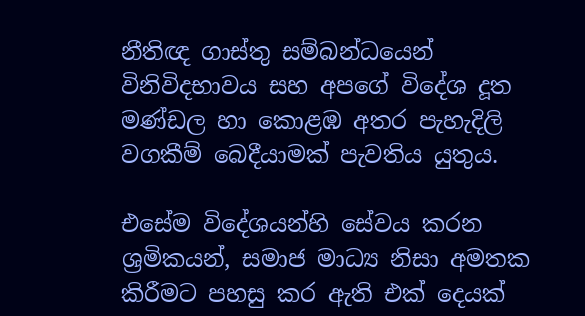නීතිඥ ගාස්තු සම්බන්ධයෙන් විනිවිදභාවය සහ අපගේ විදේශ දූත මණ්ඩල හා කොළඹ අතර පැහැදිලි වගකීම් බෙදීයාමක් පැවතිය යුතුය.

එසේම විදේශයන්හි සේවය කරන ශ්‍රමිකයන්, සමාජ මාධ්‍ය නිසා අමතක කිරීමට පහසු කර ඇති එක් දෙයක්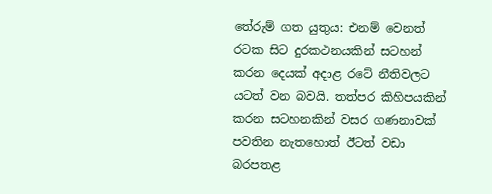තේරුම් ගත යුතුය: එනම් වෙනත් රටක සිට දුරකථනයකින් සටහන් කරන දෙයක් අදාළ රටේ නීතිවලට යටත් වන බවයි. තත්පර කිහිපයකින් කරන සටහනකින් වසර ගණනාවක් පවතින නැතහොත් ඊටත් වඩා බරපතළ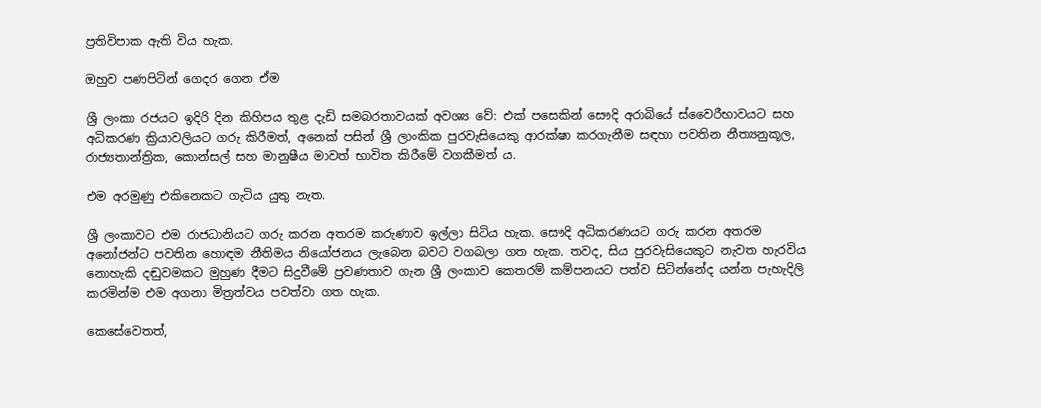ප්‍රතිවිපාක ඇති විය හැක.

ඔහුව පණපිටින් ගෙදර ගෙන ඒම

ශ්‍රී ලංකා රජයට ඉදිරි දින කිහිපය තුළ දැඩි සමබරතාවයක් අවශ්‍ය වේ: එක් පසෙකින් සෞදි අරාබියේ ස්වෛරීභාවයට සහ අධිකරණ ක්‍රියාවලියට ගරු කිරීමත්, අනෙක් පසින් ශ්‍රී ලාංකික පුරවැසියෙකු ආරක්ෂා කරගැනීම සඳහා පවතින නීත්‍යනුකූල, රාජ්‍යතාන්ත්‍රික, කොන්සල් සහ මානුෂීය මාවත් භාවිත කිරීමේ වගකීමත් ය.

එම අරමුණු එකිනෙකට ගැටිය යුතු නැත.

ශ්‍රී ලංකාවට එම රාජධානියට ගරු කරන අතරම කරුණාව ඉල්ලා සිටිය හැක. සෞදි අධිකරණයට ගරු කරන අතරම අනෝජන්ට පවතින හොඳම නීතිමය නියෝජනය ලැබෙන බවට වගබලා ගත හැක. තවද, සිය පුරවැසියෙකුට නැවත හැරවිය නොහැකි දඬුවමකට මුහුණ දීමට සිදුවීමේ ප්‍රවණතාව ගැන ශ්‍රී ලංකාව කෙතරම් කම්පනයට පත්ව සිටින්නේද යන්න පැහැදිලි කරමින්ම එම අගනා මිත්‍රත්වය පවත්වා ගත හැක.

කෙසේවෙතත්,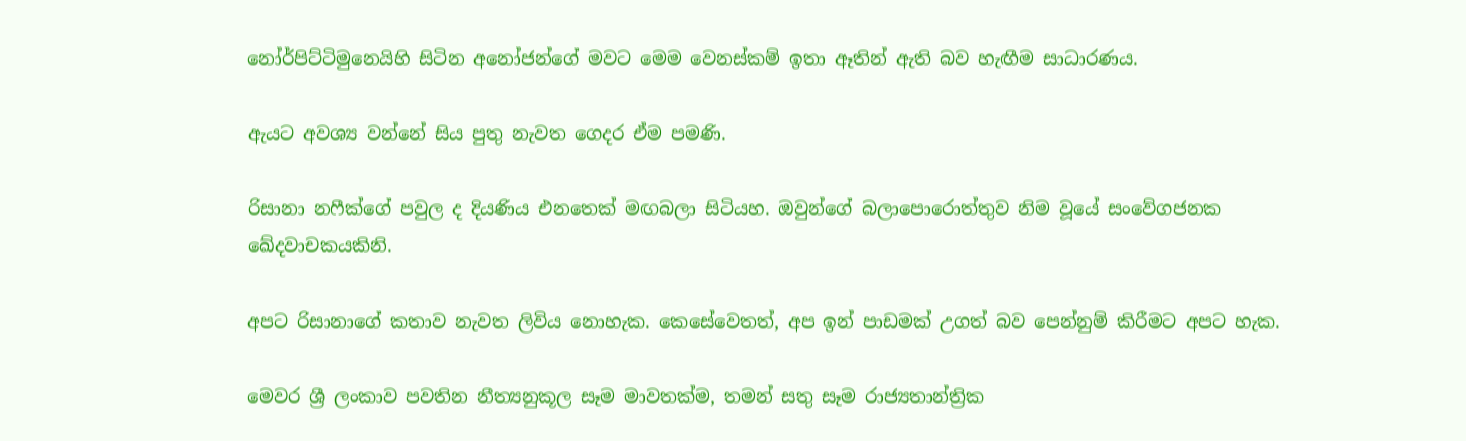නෝර්පිට්ටිමුනෙයිහි සිටින අනෝජන්ගේ මවට මෙම වෙනස්කම් ඉතා ඈතින් ඇති බව හැඟීම සාධාරණය.

ඇයට අවශ්‍ය වන්නේ සිය පුතු නැවත ගෙදර ඒම පමණි.

රිසානා නෆීක්ගේ පවුල ද දියණිය එනතෙක් මඟබලා සිටියහ. ඔවුන්ගේ බලාපොරොත්තුව නිම වූයේ සංවේගජනක ඛේදවාචකයකිනි.

අපට රිසානාගේ කතාව නැවත ලිවිය නොහැක. කෙසේවෙතත්, අප ඉන් පාඩමක් උගත් බව පෙන්නුම් කිරීමට අපට හැක.

මෙවර ශ්‍රී ලංකාව පවතින නීත්‍යනුකූල සෑම මාවතක්ම, තමන් සතු සෑම රාජ්‍යතාන්ත්‍රික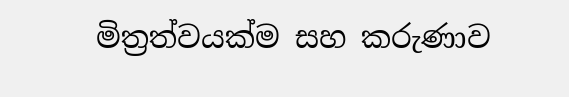මිත්‍රත්වයක්ම සහ කරුණාව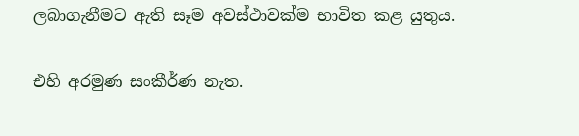ලබාගැනීමට ඇති සෑම අවස්ථාවක්ම භාවිත කළ යුතුය.

එහි අරමුණ සංකීර්ණ නැත.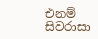එනම් සිවරාසා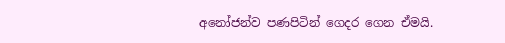අනෝජන්ව පණපිටින් ගෙදර ගෙන ඒමයි.